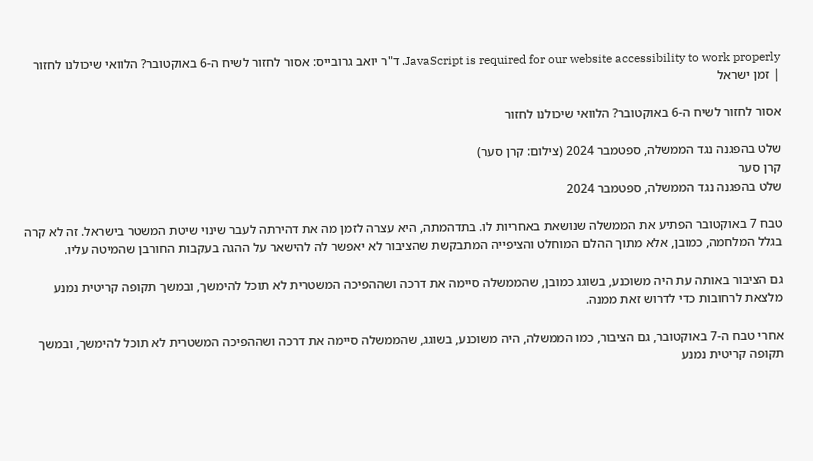JavaScript is required for our website accessibility to work properly. ד"ר יואב גרובייס: אסור לחזור לשיח ה-6 באוקטובר? הלוואי שיכולנו לחזור | זמן ישראל

אסור לחזור לשיח ה-6 באוקטובר? הלוואי שיכולנו לחזור

שלט בהפגנה נגד הממשלה, ספטמבר 2024 (צילום: קרן סער)
קרן סער
שלט בהפגנה נגד הממשלה, ספטמבר 2024

טבח 7 באוקטובר הפתיע את הממשלה שנושאת באחריות לו. בתדהמתה, היא עצרה לזמן מה את דהירתה לעבר שינוי שיטת המשטר בישראל. זה לא קרה בגלל המלחמה, כמובן, אלא מתוך ההלם המוחלט והציפייה המתבקשת שהציבור לא יאפשר לה להישאר על ההגה בעקבות החורבן שהמיטה עליו.

גם הציבור באותה עת היה משוכנע, בשוגג כמובן, שהממשלה סיימה את דרכה ושההפיכה המשטרית לא תוכל להימשך, ובמשך תקופה קריטית נמנע מלצאת לרחובות כדי לדרוש זאת ממנה.

אחרי טבח ה-7 באוקטובר, גם הציבור, כמו הממשלה, היה משוכנע, בשוגג, שהממשלה סיימה את דרכה ושההפיכה המשטרית לא תוכל להימשך, ובמשך תקופה קריטית נמנע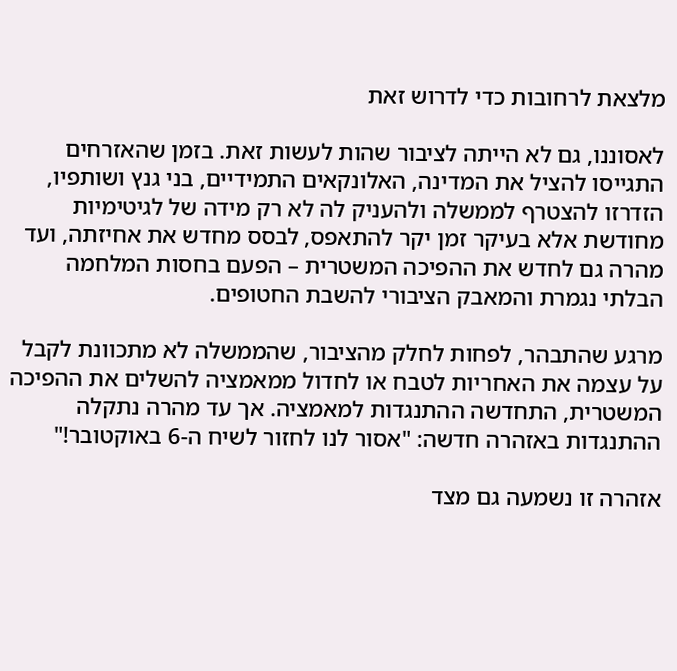מלצאת לרחובות כדי לדרוש זאת

לאסוננו, גם לא הייתה לציבור שהות לעשות זאת. בזמן שהאזרחים התגייסו להציל את המדינה, האלונקאים התמידיים, בני גנץ ושותפיו, הזדרזו להצטרף לממשלה ולהעניק לה לא רק מידה של לגיטימיות מחודשת אלא בעיקר זמן יקר להתאפס, לבסס מחדש את אחיזתה, ועד מהרה גם לחדש את ההפיכה המשטרית – הפעם בחסות המלחמה הבלתי נגמרת והמאבק הציבורי להשבת החטופים.

מרגע שהתבהר, לפחות לחלק מהציבור, שהממשלה לא מתכוונת לקבל על עצמה את האחריות לטבח או לחדול ממאמציה להשלים את ההפיכה המשטרית, התחדשה ההתנגדות למאמציה. אך עד מהרה נתקלה ההתנגדות באזהרה חדשה: "אסור לנו לחזור לשיח ה-6 באוקטובר!"

אזהרה זו נשמעה גם מצד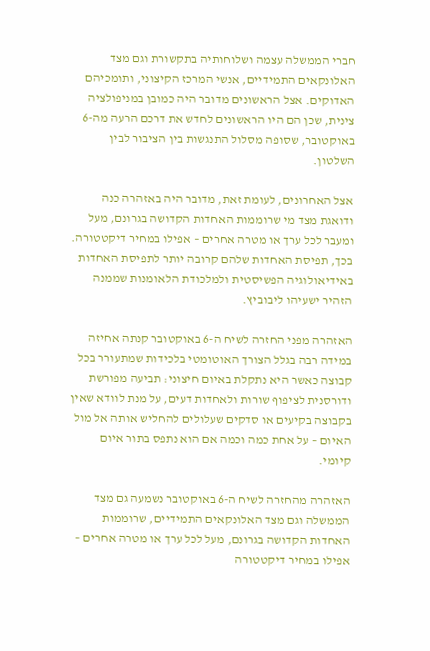חברי הממשלה עצמה ושלוחותיה בתקשורת וגם מצד האלונקאים התמידיים, אנשי המרכז הקיצוני, ותומכיהם האדוקים. אצל הראשונים מדובר היה כמובן במניפולציה צינית, שכן הם היו הראשונים לחדש את דרכם הרעה מה-6 באוקטובר, שסופה מסלול התנגשות בין הציבור לבין השלטון.

אצל האחרונים, לעומת זאת, מדובר היה באזהרה כנה ודואגת מצד מי שרוממות האחדות הקדושה בגרונם, מעל ומעבר לכל ערך או מטרה אחרים – אפילו במחיר דיקטטורה. בכך, תפיסת האחדות שלהם קרובה יותר לתפיסת האחדות באידיאולוגיה הפשיסטית ולמלכודת הלאומנות שממנה הזהיר ישעיהו ליבוביץ.

האזהרה מפני החזרה לשיח ה-6 באוקטובר קנתה אחיזה במידה רבה בגלל הצורך האוטומטי בלכידות שמתעורר בכל קבוצה כאשר היא נתקלת באיום חיצוני: תביעה מפורשת ודורסנית לציפוף שורות ולאחדות דעים, על מנת לוודא שאין בקבוצה בקיעים או סדקים שעלולים להחליש אותה אל מול האיום – על אחת כמה וכמה אם הוא נתפס בתור איום קיומי.

האזהרה מהחזרה לשיח ה-6 באוקטובר נשמעה גם מצד הממשלה וגם מצד האלונקאים התמידיים, שרוממות האחדות הקדושה בגרונם, מעל לכל ערך או מטרה אחרים – אפילו במחיר דיקטטורה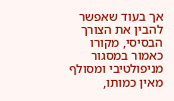אך בעוד שאפשר להבין את הצורך הבסיסי, מקורו כאמור במסגור מניפולטיבי ומסולף מאין כמותו,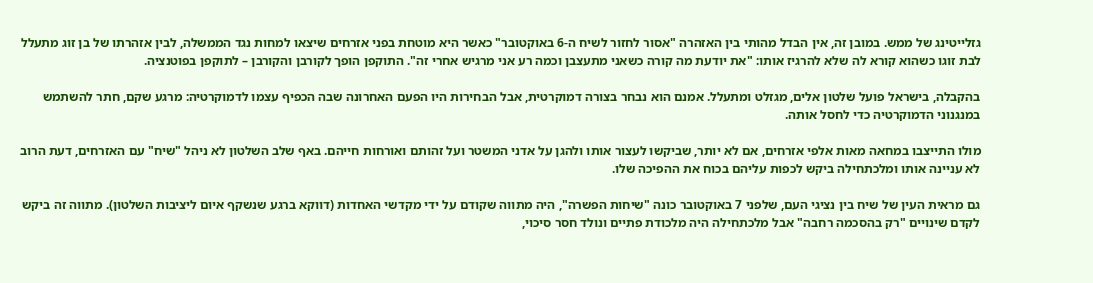גזלייטינג של ממש. במובן זה, אין הבדל מהותי בין האזהרה "אסור לחזור לשיח ה-6 באוקטובר" כאשר היא מוטחת בפני אזרחים שיצאו למחות נגד הממשלה, לבין אזהרתו של בן זוג מתעלל לבת זוגו כשהוא קורא לה שלא להרגיז אותו: "את יודעת מה קורה כשאני מתעצבן וכמה רע אני מרגיש אחרי זה". התוקפן הופך לקורבן והקורבן – לתוקפן בפוטנציה.

בהקבלה, בישראל פועל שלטון אלים, מגזלט ומתעלל. אמנם הוא נבחר בצורה דמוקרטית, אבל הבחירות היו הפעם האחרונה שבה הכפיף עצמו לדמוקרטיה: מרגע שקם, חתר להשתמש במנגנוני הדמוקרטיה כדי לחסל אותה.

מולו התייצבו במחאה מאות אלפי אזרחים, אם לא יותר, שביקשו לעצור אותו ולהגן על אדני המשטר ועל זהותם ואורחות חייהם. באף שלב השלטון לא ניהל "שיח" עם האזרחים, דעת הרוב לא עניינה אותו ומלכתחילה ביקש לכפות עליהם בכוח את ההפיכה שלו.

גם מראית העין של שיח בין נציגי העם, שלפני 7 באוקטובר כונה "שיחות הפשרה", היה מתווה שקודם על ידי מקדשי האחדות (דווקא ברגע שנשקף איום ליציבות השלטון). מתווה זה ביקש לקדם שינויים "רק בהסכמה רחבה" אבל מלכתחילה היה מלכודת פתיים ונולד חסר סיכוי,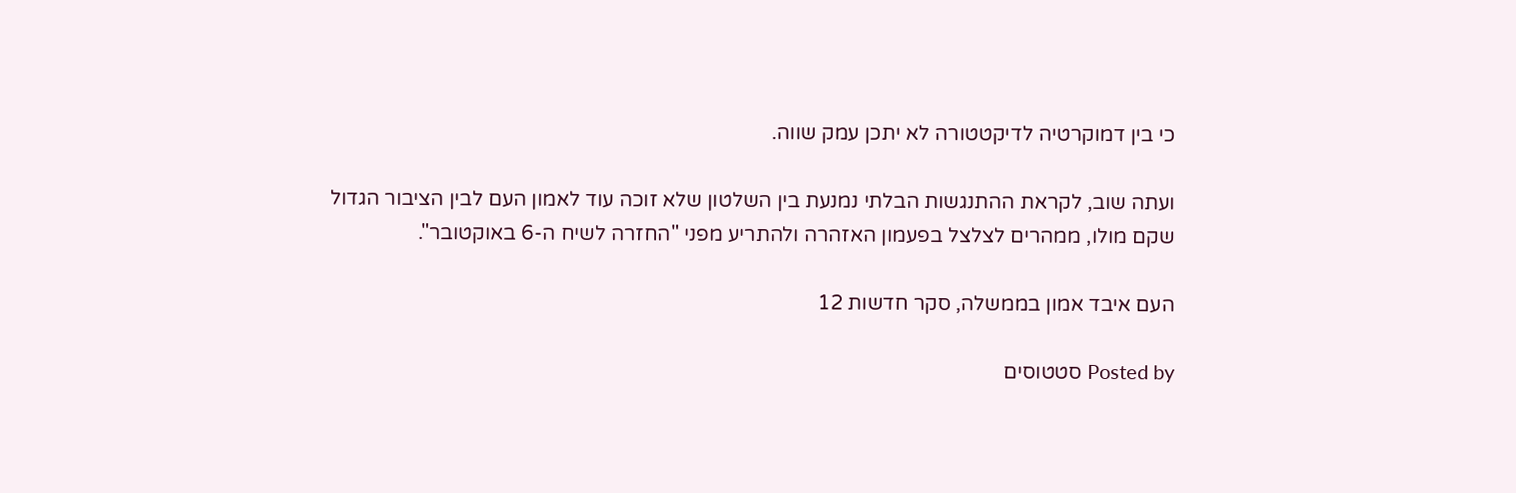כי בין דמוקרטיה לדיקטטורה לא יתכן עמק שווה.

ועתה שוב, לקראת ההתנגשות הבלתי נמנעת בין השלטון שלא זוכה עוד לאמון העם לבין הציבור הגדול שקם מולו, ממהרים לצלצל בפעמון האזהרה ולהתריע מפני "החזרה לשיח ה-6 באוקטובר".

העם איבד אמון בממשלה, סקר חדשות 12

Posted by סטטוסים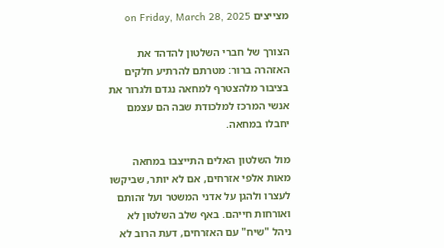מצייצים on Friday, March 28, 2025

הצורך של חברי השלטון להדהד את האזהרה ברור: מטרתם להרתיע חלקים בציבור מלהצטרף למחאה נגדם ולגרור את אנשי המרכז למלכודת שבה הם עצמם יחבלו במחאה.

מול השלטון האלים התייצבו במחאה מאות אלפי אזרחים, אם לא יותר, שביקשו לעצרו ולהגן על אדני המשטר ועל זהותם ואורחות חייהם. באף שלב השלטון לא ניהל "שיח" עם האזרחים, דעת הרוב לא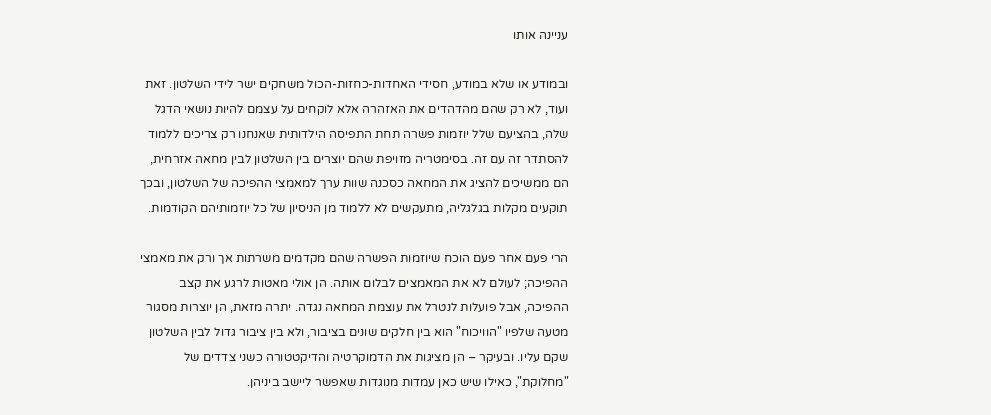עניינה אותו

ובמודע או שלא במודע, חסידי האחדות-כחזות-הכול משחקים ישר לידי השלטון. זאת ועוד, לא רק שהם מהדהדים את האזהרה אלא לוקחים על עצמם להיות נושאי הדגל שלה, בהציעם שלל יוזמות פשרה תחת התפיסה הילדותית שאנחנו רק צריכים ללמוד להסתדר זה עם זה. בסימטריה מזויפת שהם יוצרים בין השלטון לבין מחאה אזרחית, הם ממשיכים להציג את המחאה כסכנה שוות ערך למאמצי ההפיכה של השלטון, ובכך תוקעים מקלות בגלגליה, מתעקשים לא ללמוד מן הניסיון של כל יוזמותיהם הקודמות.

הרי פעם אחר פעם הוכח שיוזמות הפשרה שהם מקדמים משרתות אך ורק את מאמצי ההפיכה; לעולם לא את המאמצים לבלום אותה. הן אולי מאטות לרגע את קצב ההפיכה, אבל פועלות לנטרל את עוצמת המחאה נגדה. יתרה מזאת, הן יוצרות מסגור מטעה שלפיו "הוויכוח" הוא בין חלקים שונים בציבור, ולא בין ציבור גדול לבין השלטון שקם עליו. ובעיקר – הן מציגות את הדמוקרטיה והדיקטטורה כשני צדדים של "מחלוקת", כאילו שיש כאן עמדות מנוגדות שאפשר ליישב ביניהן.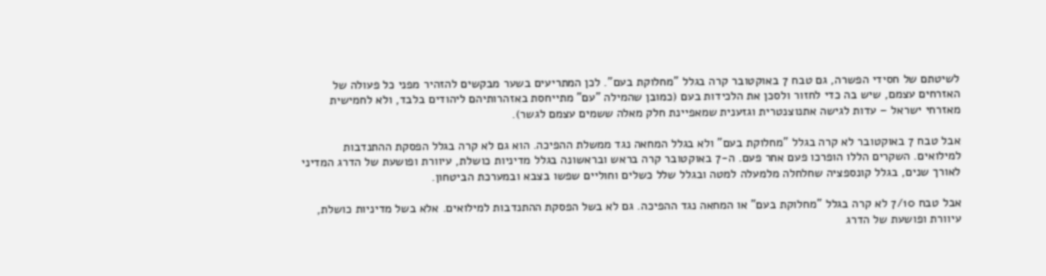לשיטתם של חסידי הפשרה, גם טבח 7 באוקטובר קרה בגלל "מחלוקת בעם". לכן המתריעים בשער מבקשים להזהיר מפני כל פעולה של האזרחים עצמם, שיש בה כדי לחזור ולסכן את הלכידות בעם (כמובן שהמילה "עם" מתייחסת באזהרותיהם ליהודים בלבד, ולא לחמישית מאזרחי ישראל – עדות לגישה אתנוצנטרית וגזענית שמאפיינת חלק מאלה ששמים עצמם לגשר).

אבל טבח 7 באוקטובר לא קרה בגלל "מחלוקת בעם" ולא בגלל המחאה נגד ממשלת ההפיכה. הוא גם לא קרה בגלל הפסקת ההתנדבות למילואים. השקרים הללו הופרכו פעם אחר פעם. ה-7 באוקטובר קרה בראש ובראשונה בגלל מדיניות כושלת, עיוורת ופושעת של הדרג המדיני לאורך שנים, בגלל קונספציה שחלחלה מלמעלה למטה ובגלל שלל כשלים וחוליים שפשו בצבא ובמערכת הביטחון.

אבל טבח 7/10 לא קרה בגלל "מחלוקת בעם" או המחאה נגד ההפיכה. גם לא בשל הפסקת ההתנדבות למילואים. אלא בשל מדיניות כושלת, עיוורת ופושעת של הדרג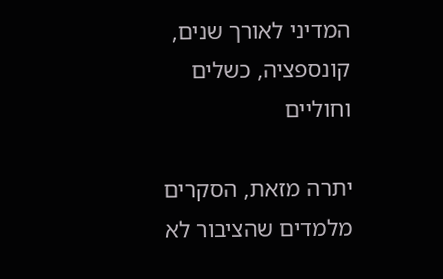המדיני לאורך שנים, קונספציה, כשלים וחוליים

יתרה מזאת, הסקרים מלמדים שהציבור לא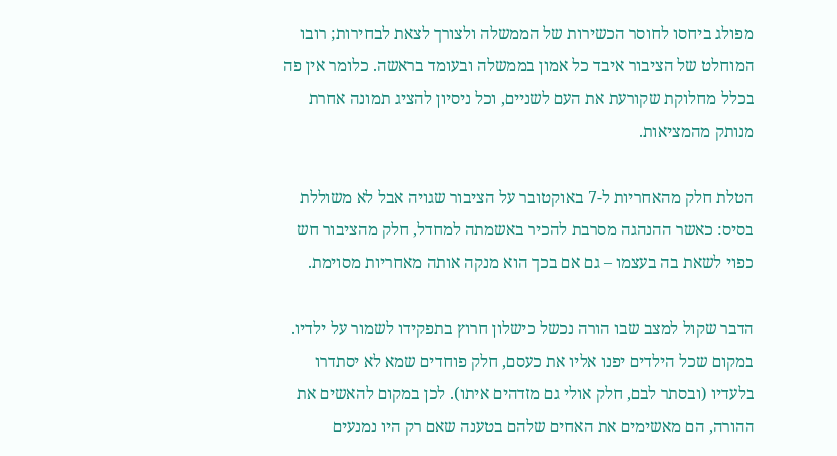מפולג ביחסו לחוסר הכשירות של הממשלה ולצורך לצאת לבחירות; רובו המוחלט של הציבור איבד כל אמון בממשלה ובעומד בראשה. כלומר אין פה בכלל מחלוקת שקורעת את העם לשניים, וכל ניסיון להציג תמונה אחרת מנותק מהמציאות.

הטלת חלק מהאחריות ל-7 באוקטובר על הציבור שגויה אבל לא משוללת בסיס: כאשר ההנהגה מסרבת להכיר באשמתה למחדל, חלק מהציבור חש כפוי לשאת בה בעצמו – גם אם בכך הוא מנקה אותה מאחריות מסוימת.

הדבר שקול למצב שבו הורה נכשל כישלון חרוץ בתפקידו לשמור על ילדיו. במקום שכל הילדים יפנו אליו את כעסם, חלק פוחדים שמא לא יסתדרו בלעדיו (ובסתר לבם, חלק אולי גם מזדהים איתו). לכן במקום להאשים את ההורה, הם מאשימים את האחים שלהם בטענה שאם רק היו נמנעים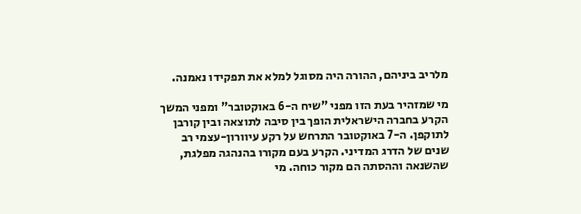מלריב ביניהם, ההורה היה מסוגל למלא את תפקידו נאמנה.

מי שמזהיר בעת הזו מפני "שיח ה-6 באוקטובר" ומפני המשך הקרע בחברה הישראלית הופך בין סיבה לתוצאה ובין קורבן לתוקפן. ה-7 באוקטובר התרחש על רקע עיוורון-עצמי רב שנים של הדרג המדיני. הקרע בעם מקורו בהנהגה מפלגת, שהשנאה וההסתה הם מקור כוחה. מי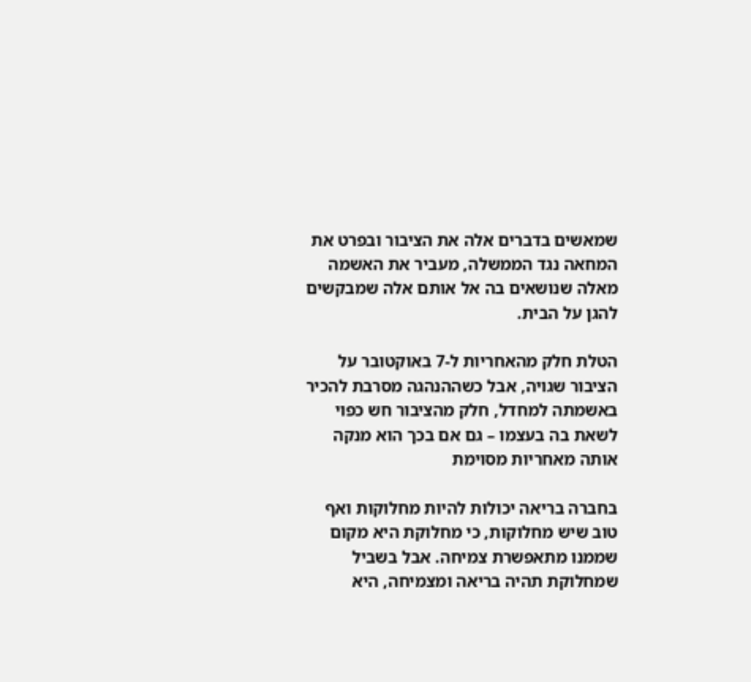שמאשים בדברים אלה את הציבור ובפרט את המחאה נגד הממשלה, מעביר את האשמה מאלה שנושאים בה אל אותם אלה שמבקשים להגן על הבית.

הטלת חלק מהאחריות ל-7 באוקטובר על הציבור שגויה, אבל כשההנהגה מסרבת להכיר באשמתה למחדל, חלק מהציבור חש כפוי לשאת בה בעצמו – גם אם בכך הוא מנקה אותה מאחריות מסוימת

בחברה בריאה יכולות להיות מחלוקות ואף טוב שיש מחלוקות, כי מחלוקת היא מקום שממנו מתאפשרת צמיחה. אבל בשביל שמחלוקת תהיה בריאה ומצמיחה, היא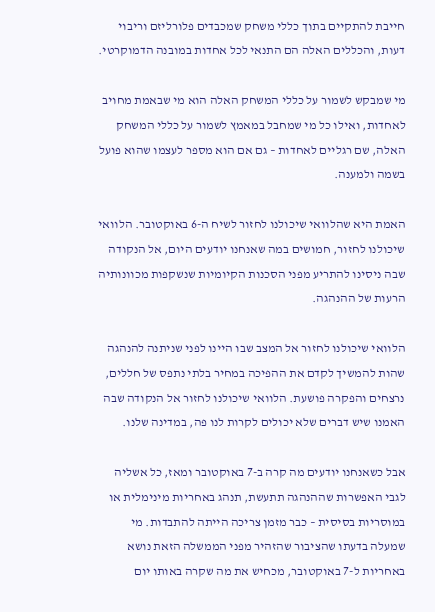חייבת להתקיים בתוך כללי משחק שמכבדים פלורליזם וריבוי דעות, והכללים האלה הם התנאי לכל אחדות במובנה הדמוקרטי.

מי שמבקש לשמור על כללי המשחק האלה הוא מי שבאמת מחויב לאחדות, ואילו כל מי שמחבל במאמץ לשמור על כללי המשחק האלה, שם רגליים לאחדות – גם אם הוא מספר לעצמו שהוא פועל בשמה ולמענה.

האמת היא שהלוואי שיכולנו לחזור לשיח ה-6 באוקטובר. הלוואי שיכולנו לחזור, חמושים במה שאנחנו יודעים היום, אל הנקודה שבה ניסינו להתריע מפני הסכנות הקיומיות שנשקפות מכוונותיה הרעות של ההנהגה.

הלוואי שיכולנו לחזור אל המצב שבו היינו לפני שניתנה להנהגה שהות להמשיך לקדם את ההפיכה במחיר בלתי נתפס של חללים, נרצחים והפקרה פושעת. הלוואי שיכולנו לחזור אל הנקודה שבה האמנו שיש דברים שלא יכולים לקרות לנו פה, במדינה שלנו.

אבל כשאנחנו יודעים מה קרה ב-7 באוקטובר ומאז, כל אשליה לגבי האפשרות שההנהגה תתעשת, תנהג באחריות מינימלית או במוסריות בסיסית – כבר מזמן צריכה הייתה להתבדות. מי שמעלה בדעתו שהציבור שהזהיר מפני הממשלה הזאת נושא באחריות ל-7 באוקטובר, מכחיש את מה שקרה באותו יום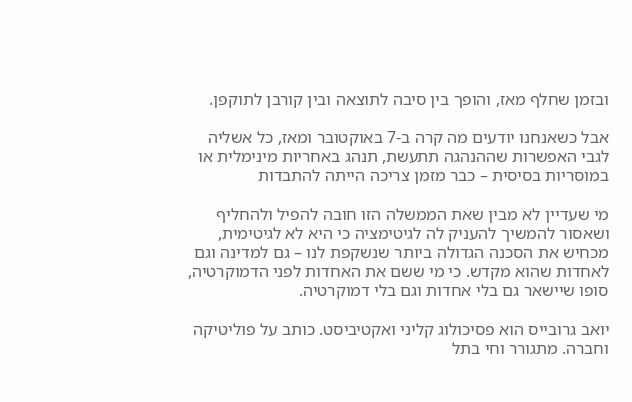ובזמן שחלף מאז, והופך בין סיבה לתוצאה ובין קורבן לתוקפן.

אבל כשאנחנו יודעים מה קרה ב-7 באוקטובר ומאז, כל אשליה לגבי האפשרות שההנהגה תתעשת, תנהג באחריות מינימלית או במוסריות בסיסית – כבר מזמן צריכה הייתה להתבדות

מי שעדיין לא מבין שאת הממשלה הזו חובה להפיל ולהחליף ושאסור להמשיך להעניק לה לגיטימציה כי היא לא לגיטימית, מכחיש את הסכנה הגדולה ביותר שנשקפת לנו – גם למדינה וגם לאחדות שהוא מקדש. כי מי ששם את האחדות לפני הדמוקרטיה, סופו שיישאר גם בלי אחדות וגם בלי דמוקרטיה.

יואב גרובייס הוא פסיכולוג קליני ואקטיביסט. כותב על פוליטיקה וחברה. מתגורר וחי בתל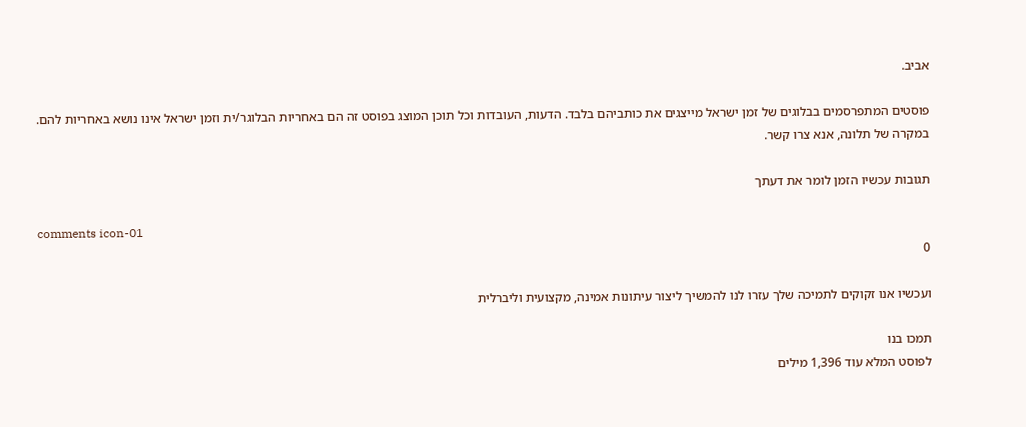אביב.

פוסטים המתפרסמים בבלוגים של זמן ישראל מייצגים את כותביהם בלבד. הדעות, העובדות וכל תוכן המוצג בפוסט זה הם באחריות הבלוגר/ית וזמן ישראל אינו נושא באחריות להם. במקרה של תלונה, אנא צרו קשר.

תגובות עכשיו הזמן לומר את דעתך

comments icon-01
0

ועכשיו אנו זקוקים לתמיכה שלך עזרו לנו להמשיך ליצור עיתונות אמינה, מקצועית וליברלית

תמכו בנו
לפוסט המלא עוד 1,396 מילים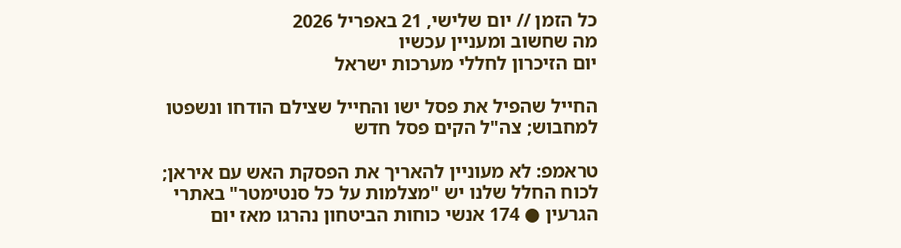כל הזמן // יום שלישי, 21 באפריל 2026
מה שחשוב ומעניין עכשיו
יום הזיכרון לחללי מערכות ישראל

החייל שהפיל את פסל ישו והחייל שצילם הודחו ונשפטו למחבוש; צה"ל הקים פסל חדש

טראמפ: לא מעוניין להאריך את הפסקת האש עם איראן; לכוח החלל שלנו יש "מצלמות על כל סנטימטר" באתרי הגרעין ● 174 אנשי כוחות הביטחון נהרגו מאז יום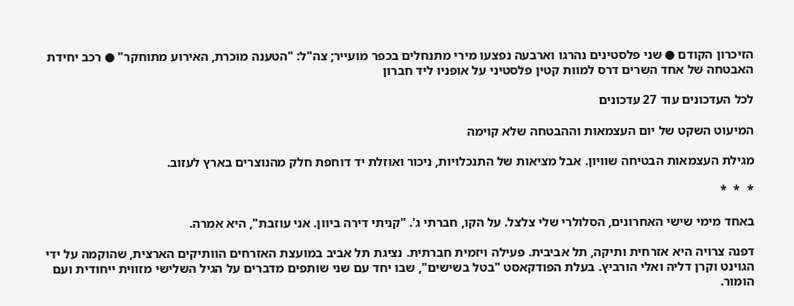הזיכרון הקודם ● שני פלסטינים נהרגו וארבעה נפצעו מירי מתנחלים בכפר מועייר; צה"ל: "הטענה מוכרת, האירוע מתוחקר" ● רכב יחידת האבטחה של אחד השרים דרס למוות קטין פלסטיני על אופניו ליד חברון

לכל העדכונים עוד 27 עדכונים

המיעוט השקט של יום העצמאות וההבטחה שלא קוימה

מגילת העצמאות הבטיחה שוויון. אבל מציאות של התנכלויות, ניכור ואוזלת יד דוחפת חלק מהנוצרים בארץ לעזוב.

*  *  *

באחד מימי שישי האחרונים, הסלולרי שלי צלצל. על הקו, חברתי ג'. "קניתי דירה ביוון. אני עוזבת", היא אמרה.

דפנה צרויה היא אזרחית ותיקה, תל אביבית. פעילה ויזמית חברתית. נציגת תל אביב במועצת האזרחים הוותיקים הארצית, שהוקמה על ידי הגוינט וקרן דליה ואלי הורביץ. בעלת הפודקאסט "בטל בשישים", שבו יחד עם שני שותפים מדברים על הגיל השלישי מזווית ייחודית ועם הומור.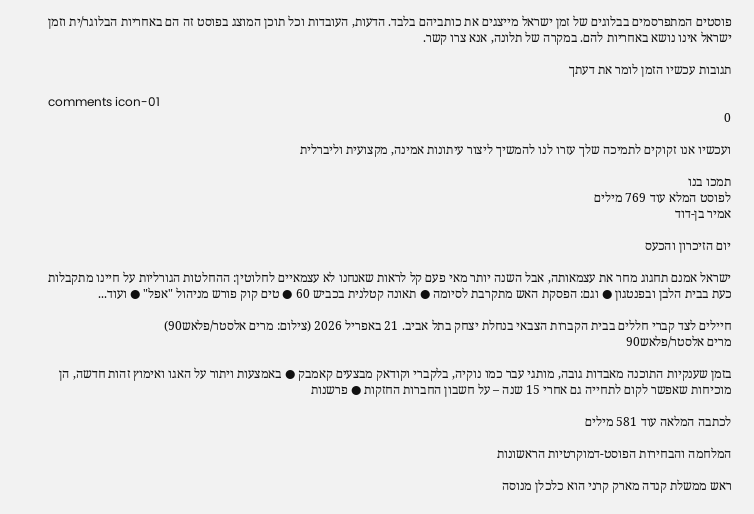פוסטים המתפרסמים בבלוגים של זמן ישראל מייצגים את כותביהם בלבד. הדעות, העובדות וכל תוכן המוצג בפוסט זה הם באחריות הבלוגר/ית וזמן ישראל אינו נושא באחריות להם. במקרה של תלונה, אנא צרו קשר.

תגובות עכשיו הזמן לומר את דעתך

comments icon-01
0

ועכשיו אנו זקוקים לתמיכה שלך עזרו לנו להמשיך ליצור עיתונות אמינה, מקצועית וליברלית

תמכו בנו
לפוסט המלא עוד 769 מילים
אמיר בן-דוד

יום הזיכרון והכעס

ישראל אמנם תחגוג מחר את עצמאותה, אבל השנה יותר מאי פעם קל לראות שאנחנו לא עצמאיים לחלוטין: ההחלטות הגורליות על חיינו מתקבלות כעת בבית הלבן ובפנטגון ● וגם: הפסקת האש מתקרבת לסיומה ● תאונה קטלנית בכביש 60 ● טים קוק פורש מניהול "אפל" ● ועוד...

חיילים לצד קברי חללים בבית הקברות הצבאי בנחלת יצחק בתל אביב. 21 באפריל 2026 (צילום: מרים אלסטר/פלאש90)
מרים אלסטר/פלאש90

בזמן שענקיות התוכנה מאבדות גובה, מותגי עבר כמו נוקיה, בלקברי וקודאק מבצעים קאמבק ● באמצעות ויתור על האגו ואימוץ זהות חדשה, הן מוכיחות שאפשר לקום לתחייה גם אחרי 15 שנה – על חשבון החברות החזקות ● פרשנות

לכתבה המלאה עוד 581 מילים

המלחמה והבחירות הפוסט-דמוקרטיות הראשונות

ראש ממשלת קנדה מארק קרני הוא כלכלן מנוסה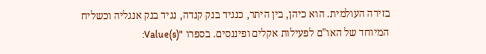בזירה העולמית. הוא כיהן, בין היתר, כנגיד בנק קנדה, נגיד בנק אנגליה וכשליח המיוחד של האו"ם לפעילות אקלים ופיננסים. בספרו "Value(s):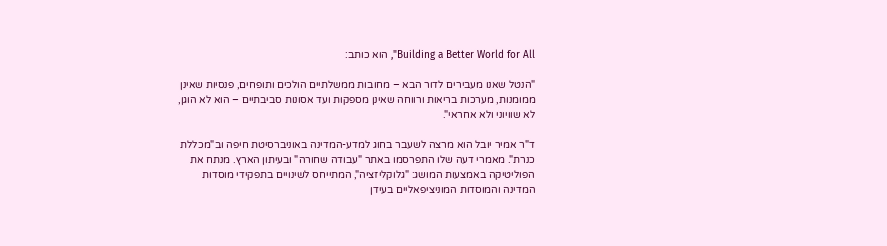Building a Better World for All", הוא כותב:

"הנטל שאנו מעבירים לדור הבא – מחובות ממשלתיים הולכים ותופחים, פנסיות שאינן ממומנות, מערכות בריאות ורווחה שאינן מספקות ועד אסונות סביבתיים – הוא לא הוגן, לא שוויוני ולא אחראי".

ד"ר אמיר יובל הוא מרצה לשעבר בחוג למדע-המדינה באוניברסיטת חיפה וב"מכללת כנרת". מאמרי דעה שלו התפרסמו באתר "עבודה שחורה" ובעיתון הארץ. מנתח את הפוליטיקה באמצעות המושג: "גלוקליזציה", המתייחס לשינויים בתפקידי מוסדות המדינה והמוסדות המוניציפאליים בעידן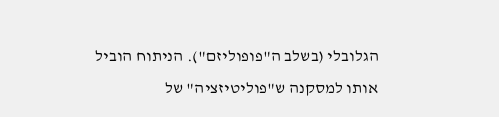הגלובלי (בשלב ה"פופוליזם"). הניתוח הוביל אותו למסקנה ש"פוליטיזציה" של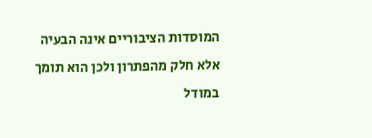המוסדות הציבוריים אינה הבעיה אלא חלק מהפתרון ולכן הוא תומך במודל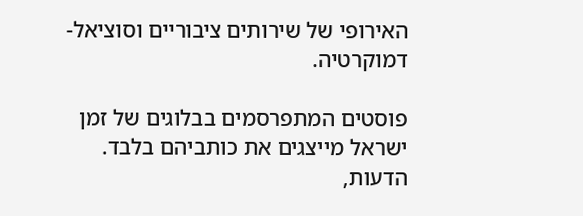האירופי של שירותים ציבוריים וסוציאל-דמוקרטיה.

פוסטים המתפרסמים בבלוגים של זמן ישראל מייצגים את כותביהם בלבד. הדעות,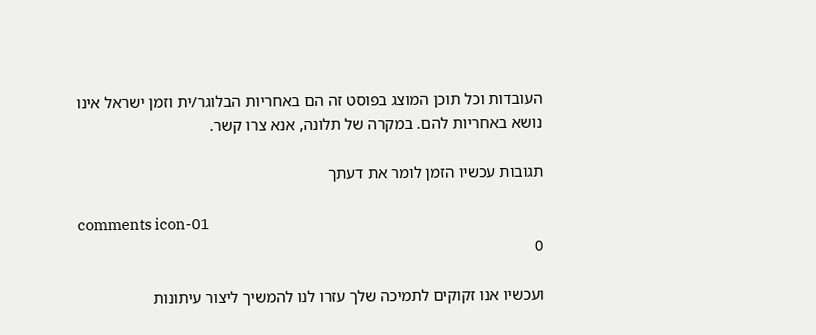העובדות וכל תוכן המוצג בפוסט זה הם באחריות הבלוגר/ית וזמן ישראל אינו נושא באחריות להם. במקרה של תלונה, אנא צרו קשר.

תגובות עכשיו הזמן לומר את דעתך

comments icon-01
0

ועכשיו אנו זקוקים לתמיכה שלך עזרו לנו להמשיך ליצור עיתונות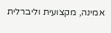אמינה, מקצועית וליברלית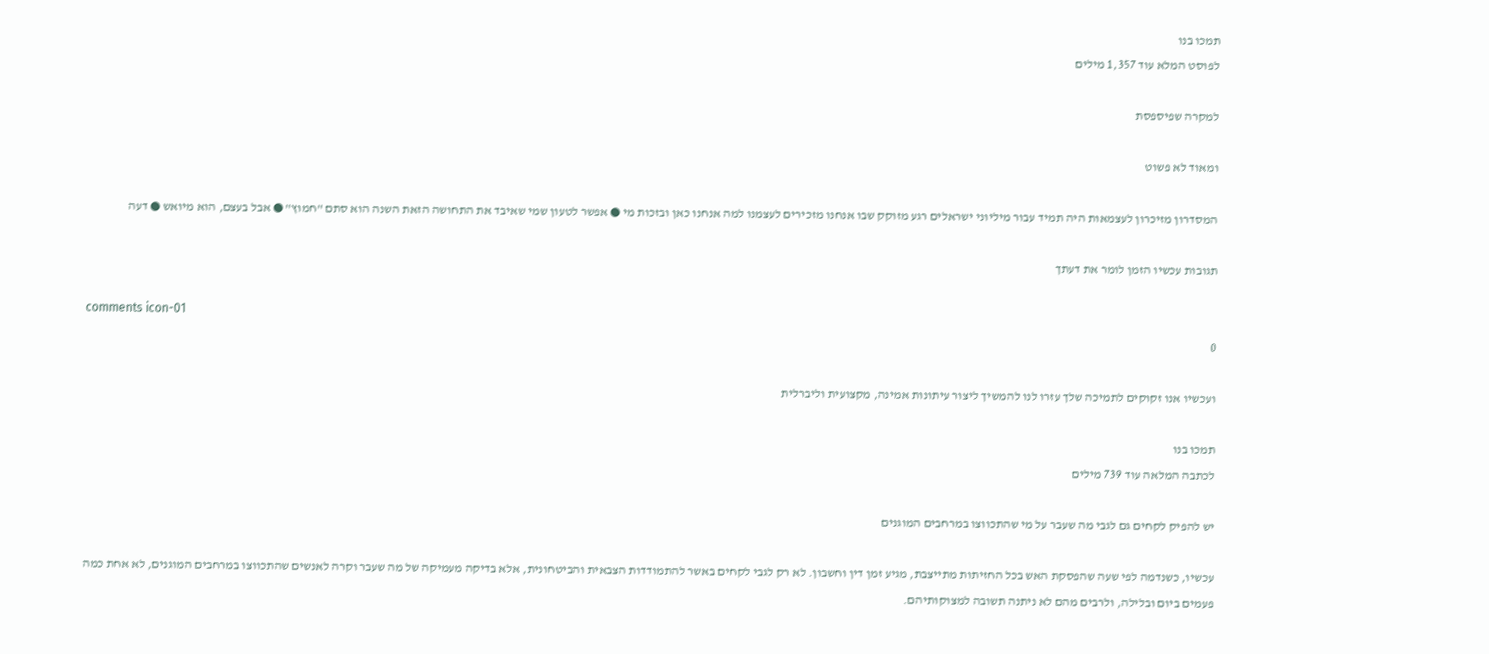תמכו בנו
לפוסט המלא עוד 1,357 מילים

למקרה שפיספסת

ומאוד לא פשוט

המסדרון מזיכרון לעצמאות היה תמיד עבור מיליוני ישראלים רגע מזוקק שבו אנחנו מזכירים לעצמנו למה אנחנו כאן ובזכות מי ● אפשר לטעון שמי שאיבד את התחושה הזאת השנה הוא סתם "חמוץ" ● אבל בעצם, הוא מיואש ● דעה

תגובות עכשיו הזמן לומר את דעתך

comments icon-01
0

ועכשיו אנו זקוקים לתמיכה שלך עזרו לנו להמשיך ליצור עיתונות אמינה, מקצועית וליברלית

תמכו בנו
לכתבה המלאה עוד 739 מילים

יש להפיק לקחים גם לגבי מה שעבר על מי שהתכווצו במרחבים המוגנים

עכשיו, כשנדמה לפי שעה שהפסקת האש בכל החזיתות מתייצבת, מגיע זמן דין וחשבון. לא רק לגבי לקחים באשר להתמודדות הצבאית והביטחונית, אלא בדיקה מעמיקה של מה שעבר וקרה לאנשים שהתכווצו במרחבים המוגנים, לא אחת כמה פעמים ביום ובלילה, ולרבים מהם לא ניתנה תשובה למצוקותיהם.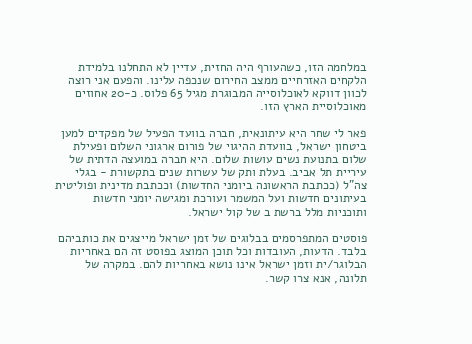במלחמה הזו, כשהעורף היה החזית, עדיין לא התחלנו בלמידת הלקחים האזרחיים ממצב החירום שנכפה עלינו. והפעם אני רוצה לכוון דווקא לאוכלוסייה המבוגרת מגיל 65 פלוס. כ-20 אחוזים מאוכלוסיית הארץ הזו.

פאר לי שחר היא עיתונאית, חברה בוועד הפעיל של מפקדים למען ביטחון ישראל, בוועדת ההיגוי של פורום ארגוני השלום ופעילת שלום בתנועת נשים עושות שלום. היא חברה במועצה הדתית של עיריית תל אביב. בעלת ותק של עשרות שנים בתקשורת - בגלי צה"ל (ככתבת הראשונה ביומני החדשות) וככתבת מדינית ופוליטית בעיתונים חדשות ועל המשמר ועורכת ומגישה יומני חדשות ותוכניות מלל ברשת ב של קול ישראל.

פוסטים המתפרסמים בבלוגים של זמן ישראל מייצגים את כותביהם בלבד. הדעות, העובדות וכל תוכן המוצג בפוסט זה הם באחריות הבלוגר/ית וזמן ישראל אינו נושא באחריות להם. במקרה של תלונה, אנא צרו קשר.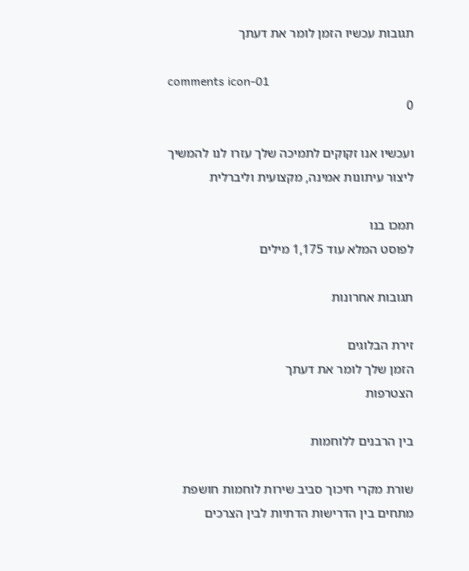תגובות עכשיו הזמן לומר את דעתך

comments icon-01
0

ועכשיו אנו זקוקים לתמיכה שלך עזרו לנו להמשיך ליצור עיתונות אמינה, מקצועית וליברלית

תמכו בנו
לפוסט המלא עוד 1,175 מילים

תגובות אחרונות

זירת הבלוגים
הזמן שלך לומר את דעתך
הצטרפות

בין הרבנים ללוחמות

שורת מקרי חיכוך סביב שירות לוחמות חושפת מתחים בין הדרישות הדתיות לבין הצרכים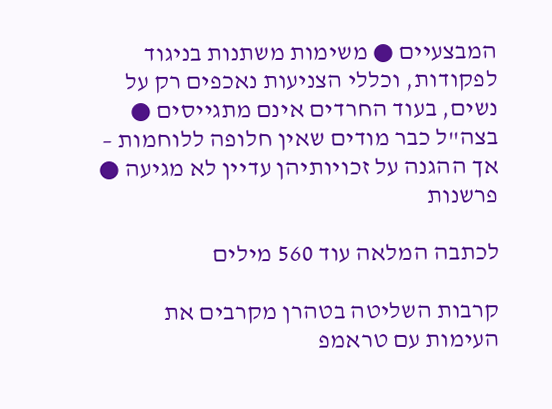המבצעיים ● משימות משתנות בניגוד לפקודות, וכללי הצניעות נאכפים רק על נשים, בעוד החרדים אינם מתגייסים ● בצה"ל כבר מודים שאין חלופה ללוחמות – אך ההגנה על זכויותיהן עדיין לא מגיעה ● פרשנות

לכתבה המלאה עוד 560 מילים

קרבות השליטה בטהרן מקרבים את העימות עם טראמפ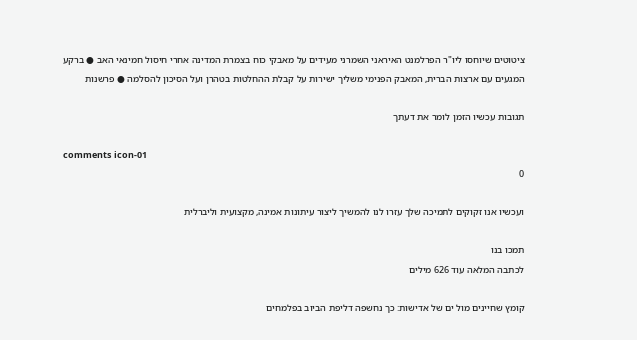ציטוטים שיוחסו ליו"ר הפרלמנט האיראני השמרני מעידים על מאבקי כוח בצמרת המדינה אחרי חיסול חמינאי האב ● ברקע המגעים עם ארצות הברית, המאבק הפנימי משליך ישירות על קבלת ההחלטות בטהרן ועל הסיכון להסלמה ● פרשנות

תגובות עכשיו הזמן לומר את דעתך

comments icon-01
0

ועכשיו אנו זקוקים לתמיכה שלך עזרו לנו להמשיך ליצור עיתונות אמינה, מקצועית וליברלית

תמכו בנו
לכתבה המלאה עוד 626 מילים

קומץ שחיינים מול ים של אדישות: כך נחשפה דליפת הביוב בפלמחים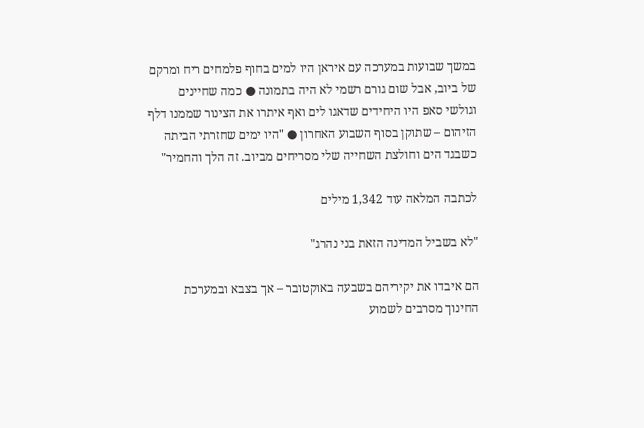במשך שבועות במערכה עם איראן היו למים בחוף פלמחים ריח ומרקם של ביוב, אבל שום גורם רשמי לא היה בתמונה ● כמה שחיינים וגולשי סאפ היו היחידים שדאגו לים ואף איתרו את הצינור שממנו דלף הזיהום – שתוקן בסוף השבוע האחרון ● "היו ימים שחזרתי הביתה כשבגד הים וחולצת השחייה שלי מסריחים מביוב. זה הלך והחמיר"

לכתבה המלאה עוד 1,342 מילים

"לא בשביל המדינה הזאת בני נהרג"

הם איבדו את יקיריהם בשבעה באוקטובר – אך בצבא ובמערכת החינוך מסרבים לשמוע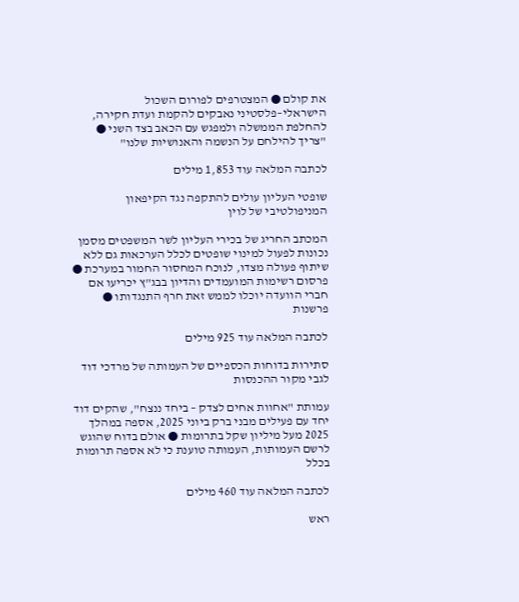את קולם ● המצטרפים לפורום השכול הישראלי–פלסטיני נאבקים להקמת ועדת חקירה, להחלפת הממשלה ולמפגש עם הכאב בצד השני ● "צריך להילחם על הנשמה והאנושיות שלנו"

לכתבה המלאה עוד 1,853 מילים

שופטי העליון עולים להתקפה נגד הקיפאון המניפולטיבי של לוין

המכתב החריג של בכירי העליון לשר המשפטים מסמן נכונות לפעול למינוי שופטים לכלל הערכאות גם ללא שיתוף פעולה מצדו, לנוכח המחסור החמור במערכת ● פרסום רשימות המועמדים והדיון בבג"ץ יכריעו אם חברי הוועדה יוכלו לממש זאת חרף התנגדותו ● פרשנות

לכתבה המלאה עוד 925 מילים

סתירות בדוחות הכספיים של העמותה של מרדכי דוד לגבי מקור ההכנסות

עמותת "אחוות אחים לצדק – ביחד ננצח", שהקים דוד יחד עם פעילים מבני ברק ביוני 2025, אספה במהלך 2025 מעל מיליון שקל בתרומות ● אולם בדוח שהוגש לרשם העמותות, העמותה טוענת כי לא אספה תרומות בכלל

לכתבה המלאה עוד 460 מילים

ראש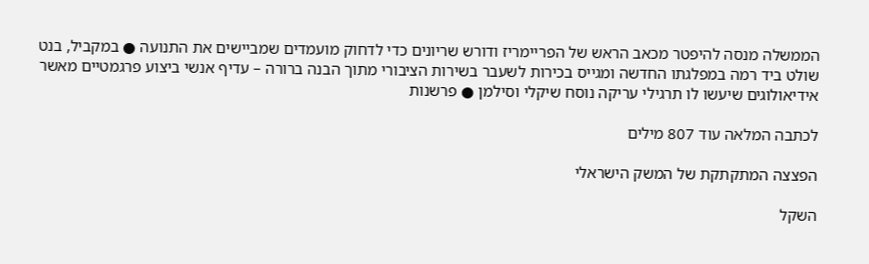הממשלה מנסה להיפטר מכאב הראש של הפריימריז ודורש שריונים כדי לדחוק מועמדים שמביישים את התנועה ● במקביל, בנט שולט ביד רמה במפלגתו החדשה ומגייס בכירות לשעבר בשירות הציבורי מתוך הבנה ברורה – עדיף אנשי ביצוע פרגמטיים מאשר אידיאולוגים שיעשו לו תרגילי עריקה נוסח שיקלי וסילמן ● פרשנות

לכתבה המלאה עוד 807 מילים

הפצצה המתקתקת של המשק הישראלי

השקל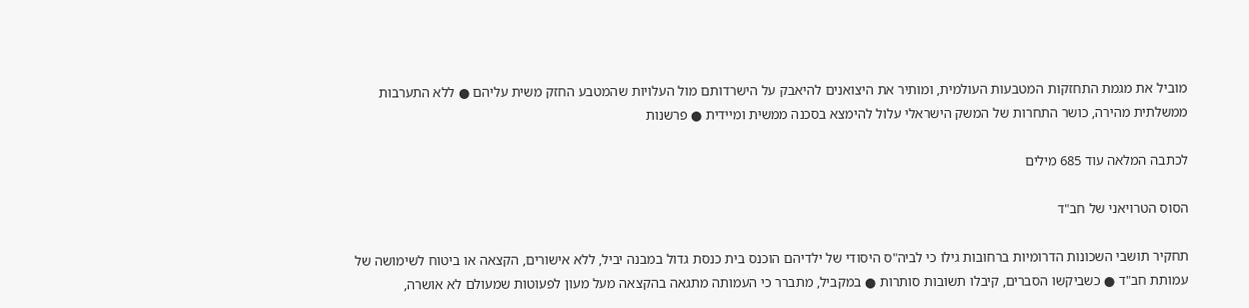מוביל את מגמת התחזקות המטבעות העולמית, ומותיר את היצואנים להיאבק על הישרדותם מול העלויות שהמטבע החזק משית עליהם ● ללא התערבות ממשלתית מהירה, כושר התחרות של המשק הישראלי עלול להימצא בסכנה ממשית ומיידית ● פרשנות

לכתבה המלאה עוד 685 מילים

הסוס הטרויאני של חב"ד

תחקיר תושבי השכונות הדרומיות ברחובות גילו כי לביה"ס היסודי של ילדיהם הוכנס בית כנסת גדול במבנה יביל, ללא אישורים, הקצאה או ביטוח לשימושה של עמותת חב"ד ● כשביקשו הסברים, קיבלו תשובות סותרות ● במקביל, מתברר כי העמותה מתגאה בהקצאה מעל מעון לפעוטות שמעולם לא אושרה,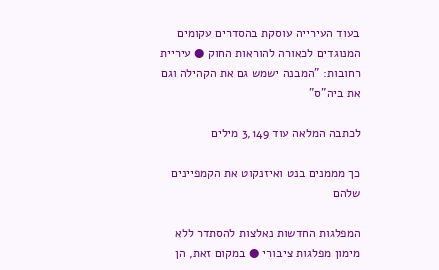בעוד העירייה עוסקת בהסדרים עקומים המנוגדים לכאורה להוראות החוק ● עיריית רחובות: "המבנה ישמש גם את הקהילה וגם את ביה"ס"

לכתבה המלאה עוד 3,149 מילים

כך מממנים בנט ואיזנקוט את הקמפיינים שלהם

המפלגות החדשות נאלצות להסתדר ללא מימון מפלגות ציבורי ● במקום זאת, הן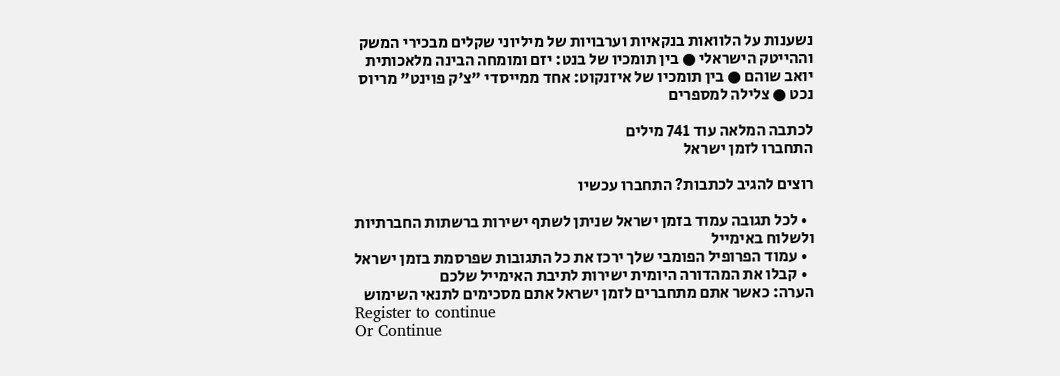נשענות על הלוואות בנקאיות וערבויות של מיליוני שקלים מבכירי המשק וההייטק הישראלי ● בין תומכיו של בנט: יזם ומומחה הבינה מלאכותית יואב שוהם ● בין תומכיו של איזנקוט: אחד ממייסדי "צ'ק פוינט" מריוס נכט ● צלילה למספרים

לכתבה המלאה עוד 741 מילים
התחברו לזמן ישראל

רוצים להגיב לכתבות? התחברו עכשיו

  • לכל תגובה עמוד בזמן ישראל שניתן לשתף ישירות ברשתות החברתיות ולשלוח באימייל
  • עמוד הפרופיל הפומבי שלך ירכז את כל התגובות שפרסמת בזמן ישראל
  • קבלו את המהדורה היומית ישירות לתיבת האימייל שלכם
הערה: כאשר אתם מתחברים לזמן ישראל אתם מסכימים לתנאי השימוש
Register to continue
Or Continue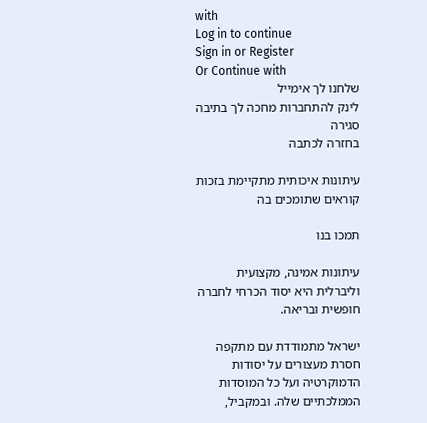with
Log in to continue
Sign in or Register
Or Continue with
שלחנו לך אימייל
לינק להתחברות מחכה לך בתיבה
סגירה
בחזרה לכתבה

עיתונות איכותית מתקיימת בזכות קוראים שתומכים בה

תמכו בנו

עיתונות אמינה, מקצועית וליברלית היא יסוד הכרחי לחברה חופשית ובריאה.

ישראל מתמודדת עם מתקפה חסרת מעצורים על יסודות הדמוקרטיה ועל כל המוסדות הממלכתיים שלה. ובמקביל,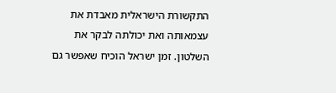התקשורת הישראלית מאבדת את עצמאותה ואת יכולתה לבקר את השלטון. זמן ישראל הוכיח שאפשר גם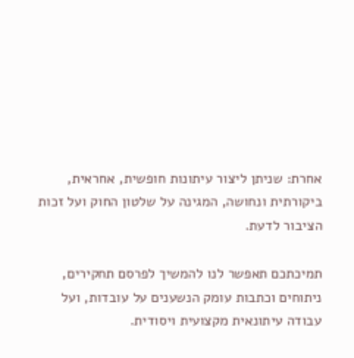אחרת: שניתן ליצור עיתונות חופשית, אחראית, ביקורתית ונחושה, המגינה על שלטון החוק ועל זכות הציבור לדעת.

תמיכתכם תאפשר לנו להמשיך לפרסם תחקירים, ניתוחים וכתבות עומק הנשענים על עובדות, ועל עבודה עיתונאית מקצועית ויסודית.